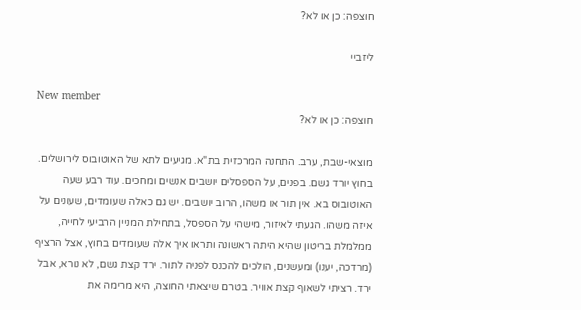חוצפה: כן או לא?

ליזביי

New member
חוצפה: כן או לא?

מוצאי-שבת, ערב. התחנה המרכזית בת"א. מגיעים לתא של האוטובוס לירושלים. בחוץ יורד גשם. בפנים, על הספסלים יושבים אנשים ומחכים. עוד רבע שעה האוטובוס בא. אין תור או משהו, הרוב יושבים. יש גם כאלה שעומדים, שעונים על איזה משהו. הגעתי לאיזור, מישהי על הספסל, בתחילת המניין הרביעי לחייה, ממלמלת בריטון שהיא היתה ראשונה ותראו איך אלה שעומדים בחוץ, אצל הרציף (מרדכה, יענו) ומעשנים, הולכים להכנס לפניה לתור. ירד קצת גשם, לא נורא, אבל ירד. רציתי לשאוף קצת אוויר. בטרם שיצאתי החוצה, היא מרימה את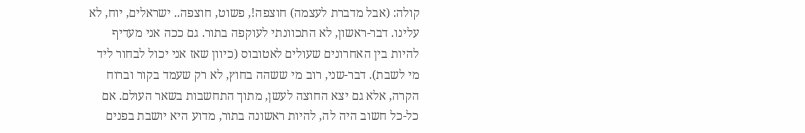קולה: (אבל מדברת לעצמה) חוצפה!, פשוט, חוצפה.. ישראלים, יוח, לא עלינו. דבר-ראשון, לא התכוונתי לעוקפה בתור. גם ככה אני מעדיף להיות בין האחרונים שעולים לאטובוס (כיוון שאז אני יכול לבחור ליד מי לשבת). דבר-שני, רוב מי ששהה בחוץ, לא רק שעמד בקור וברוח הקרה, אלא גם יצא החוצה לעשן, מתוך התחשבות בשאר העולם. אם כל-כל חשוב היה לה, להיות ראשונה בתור, מדוע היא יושבת בפנים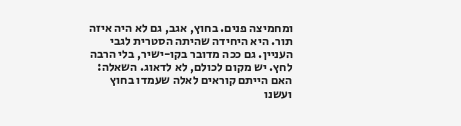ומחמיצה פנים. בחוץ, אגב, גם לא היה איזה תור. היא היחידה שהיתה הסטרית לגבי העניין. גם ככה מדובר בקו-ישיר, בלי הרבה לחץ. יש מקום לכולם, לא לדאוג. השאלה: האם הייתם קוראים לאלה שעמדו בחוץ ועשנו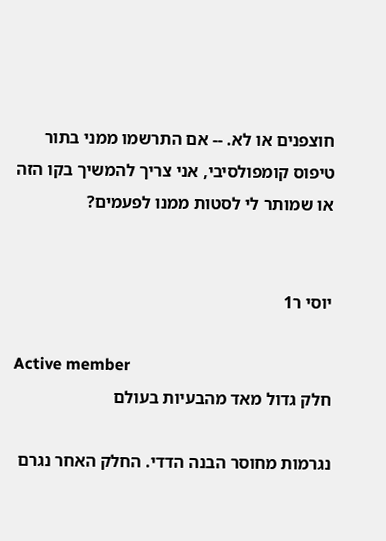חוצפנים או לא. -- אם התרשמו ממני בתור טיפוס קומפולסיבי, אני צריך להמשיך בקו הזה או שמותר לי לסטות ממנו לפעמים?


יוסי ר1

Active member
חלק גדול מאד מהבעיות בעולם

נגרמות מחוסר הבנה הדדי. החלק האחר נגרם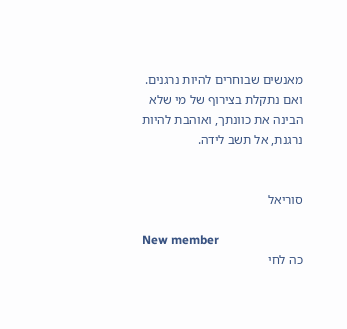מאנשים שבוחרים להיות נרגנים. ואם נתקלת בצירוף של מי שלא הבינה את כוונתך, ואוהבת להיות נרגנת, אל תשב לידה.


סוריאל

New member
כה לחי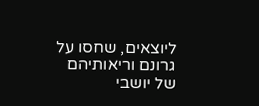ליוצאים, שחסו על גרונם וריאותיהם של יושבי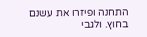התחנה ופיזרו את עשנם בחוץ. ולגבי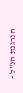הנרגנת הנ"ל -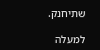שתיחנק.

למעלה